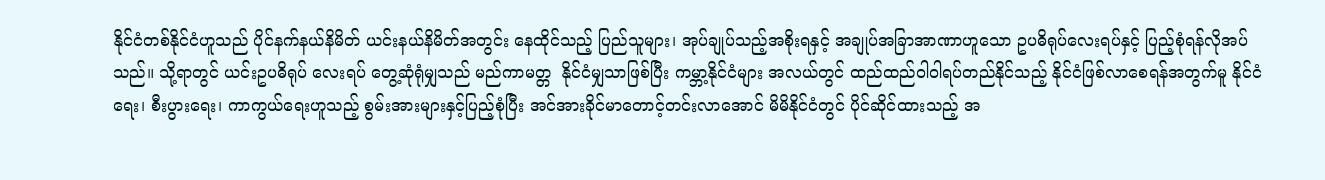နိုင်ငံတစ်နိုင်ငံဟူသည် ပိုင်နက်နယ်နိမိတ် ယင်းနယ်နိမိတ်အတွင်း နေထိုင်သည့် ပြည်သူများ၊ အုပ်ချုပ်သည့်အစိုးရနှင့် အချုပ်အခြာအာဏာဟူသော ဥပဓိရုပ်‌လေးရပ်နှင့် ပြည့်စုံရန်လိုအပ်သည်။ သို့ရာတွင် ယင်းဥပဓိရုပ် လေးရပ် တွေ့ဆုံရုံမျှသည် မည်ကာမတ္တ  နိုင်ငံမျှသာဖြစ်ပြီး ကမ္ဘာ့နိုင်ငံများ အလယ်တွင် ထည်ထည်ဝါဝါရပ်တည်နိုင်သည့် နိုင်ငံဖြစ်လာစေရန်အတွက်မူ နိုင်ငံရေး၊ စီးပွားရေး၊ ကာကွယ်ရေးဟူသည့် စွမ်းအားများနှင့်ပြည့်စုံပြီး အင်အားခိုင်မာ‌တောင့်တင်းလာအောင် မိမိနိုင်ငံတွင် ပိုင်ဆိုင်ထားသည့် အ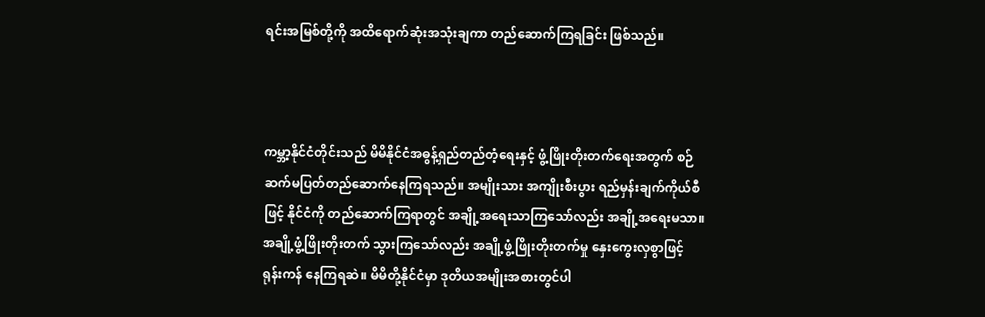ရင်းအမြစ်တို့ကို အထိရောက်ဆုံးအသုံးချကာ တည်‌ဆောက်ကြရခြင်း ဖြစ်သည်။



ကမ္ဘာ့နိုင်ငံတိုင်းသည် မိမိနိုင်ငံအဓွန့်ရှည်တည်တံ့ရေးနှင့် ဖွံ့ဖြိုးတိုးတက်ရေးအတွက် စဉ်ဆက်မပြတ်တည်ဆောက်နေကြရသည်။ အမျိုးသား အကျိုးစီးပွား ရည်မှန်းချက်ကိုယ်စီဖြင့် နိုင်ငံကို တည်‌ဆောက်ကြရာတွင် အချို့အရေးသာကြ‌သော်လည်း အချို့အရေးမသာ။ အချို့ဖွံ့ဖြိုးတိုးတက် သွားကြသော်လည်း အချို့ဖွံ့ဖြိုးတိုးတက်မှု နှေးကွေးလှစွာဖြင့် ရုန်းကန် နေကြရဆဲ။ မိမိတို့နိုင်ငံမှာ ဒုတိယအမျိုးအစားတွင်ပါ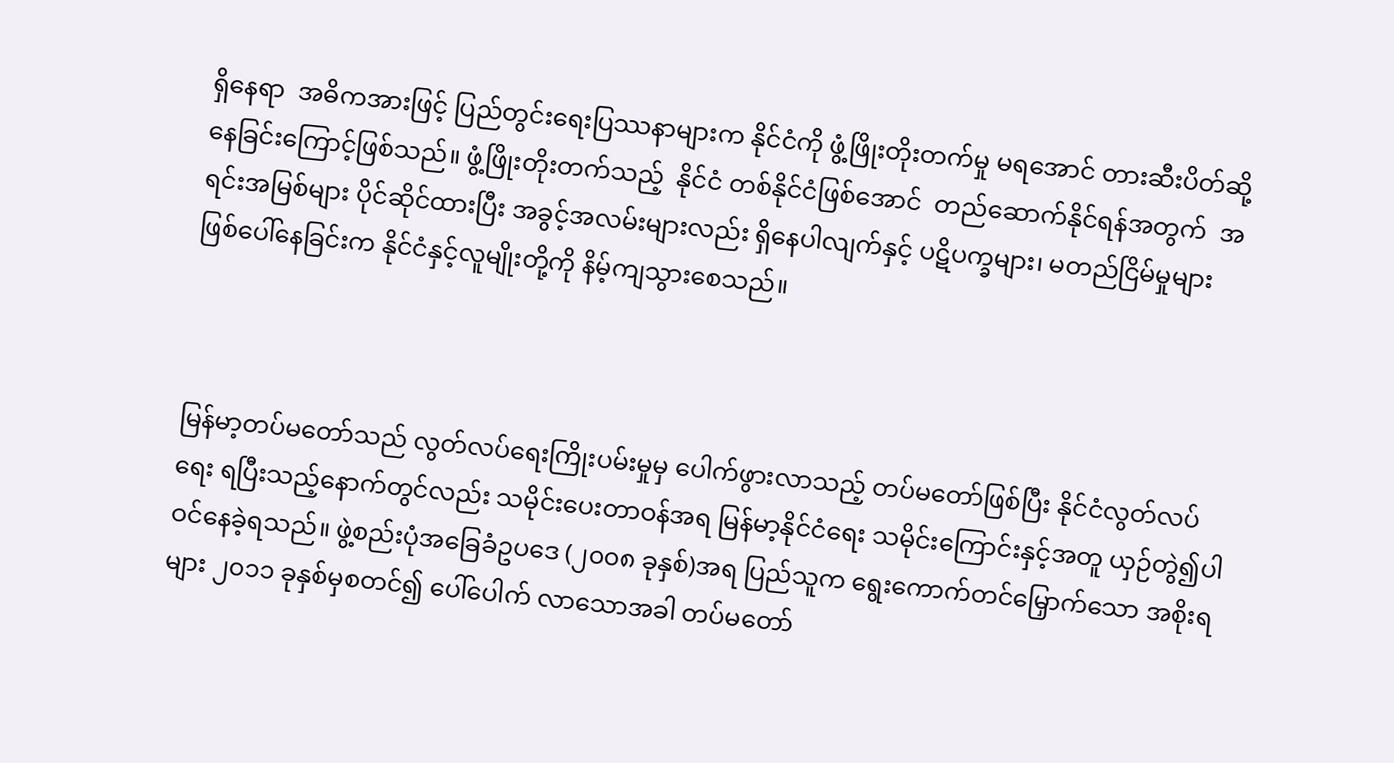ရှိနေရာ  အဓိကအားဖြင့် ပြည်တွင်းရေးပြဿနာများက နိုင်ငံကို ဖွံ့ဖြိုးတိုးတက်မှု မ‌ရအောင် တားဆီးပိတ်ဆို့နေခြင်းကြောင့်ဖြစ်သည်။ ဖွံ့ဖြိုးတိုးတက်သည့်  နိုင်ငံ တစ်နိုင်ငံဖြစ်‌အောင်  တည်ဆောက်နိုင်ရန်အတွက်  အရင်းအမြစ်များ ပိုင်ဆိုင်ထားပြီး အခွင့်အလမ်းများလည်း ရှိနေပါလျက်နှင့် ပဋိပက္ခများ၊ မတည်ငြိမ်မှုများ ဖြစ်‌ပေါ်နေခြင်းက နိုင်ငံနှင့်လူမျိုးတို့ကို နိမ့်ကျသွားစေသည်။



မြန်မာ့တပ်မ‌တော်သည် လွတ်လပ်ရေးကြိုးပမ်းမှုမှ ပေါက်ဖွားလာသည့် တပ်မတော်ဖြစ်ပြီး နိုင်ငံလွတ်လပ်ရေး ရပြီးသည့်နောက်တွင်လည်း သမိုင်း‌ပေးတာဝန်အရ မြန်မာ့နိုင်ငံရေး သမိုင်းကြောင်းနှင့်အတူ ယှဉ်တွဲ၍ပါဝင်နေခဲ့ရသည်။ ဖွဲ့စည်းပုံအခြေခံဥပဒေ (၂၀၀၈ ခုနှစ်)အရ ပြည်သူက ရွေးကောက်တင်မြှောက်သော အစိုးရများ ၂၀၁၁ ခုနှစ်မှစတင်၍ ပေါ်ပေါက် လာသောအခါ တပ်မတော်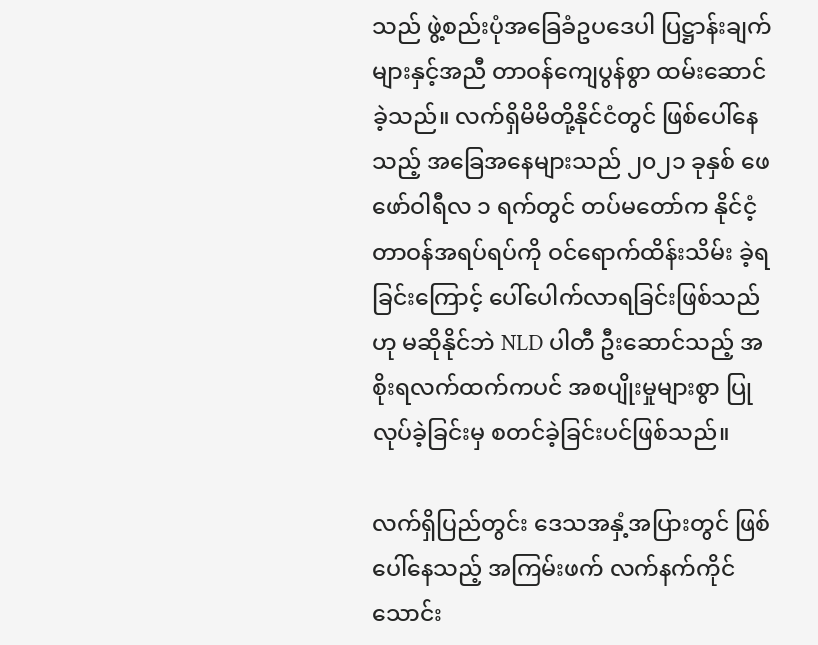သည် ဖွဲ့စည်းပုံအခြေခံဥပဒေပါ ပြဋ္ဌာန်းချက်များနှင့်အညီ တာဝန်ကျေပွန်စွာ ထမ်းဆောင်ခဲ့သည်။ လက်ရှိမိမိတို့နိုင်ငံတွင် ဖြစ်ပေါ်နေသည့် အခြေအနေများသည် ၂၀၂၁ ခုနှစ် ဖေဖော်ဝါရီလ ၁ ရက်တွင် တပ်မတော်က နိုင်ငံ့တာဝန်အရပ်ရပ်ကို ဝင်ရောက်ထိန်းသိမ်း ခဲ့ရခြင်းကြောင့် ပေါ်ပေါက်လာရခြင်းဖြစ်သည်ဟု မဆိုနိုင်ဘဲ NLD ပါတီ ဦးဆောင်သည့် အစိုးရလက်ထက်ကပင် အစပျိုးမှုများစွာ ပြုလုပ်ခဲ့ခြင်းမှ စတင်ခဲ့ခြင်းပင်ဖြစ်သည်။

လက်ရှိပြည်တွင်း ဒေသအနှံ့အပြားတွင် ဖြစ်ပေါ်နေသည့် အကြမ်းဖက် လက်နက်ကိုင် သောင်း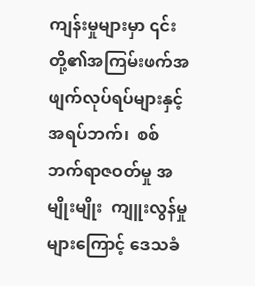ကျန်းမှုများမှာ ၎င်းတို့၏အကြမ်းဖက်အဖျက်လုပ်ရပ်များနှင့်  အရပ်ဘက်၊  စစ်ဘက်ရာဇဝတ်မှု အမျိုးမျိုး  ကျူးလွန်မှုများကြောင့် ဒေသခံ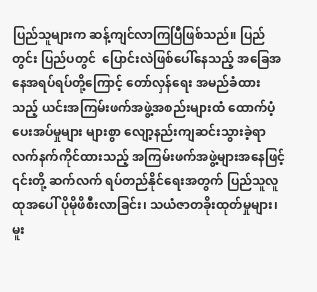ပြည်သူများက ဆန့်ကျင်လာကြပြီဖြစ်သည်။ ပြည်တွင်း ပြည်ပတွင်  ပြောင်းလဲဖြစ်ပေါ်နေသည့် အခြေအနေအရပ်ရပ်တို့ကြောင့် တော်လှန်ရေး အမည်ခံထားသည့် ယင်းအကြမ်းဖက်အဖွဲ့အစည်းများထံ ထောက်ပံ့ပေးအပ်မှုများ များစွာ လျော့နည်းကျဆင်းသွားခဲ့ရာ လက်နက်ကိုင်ထားသည့် အကြမ်းဖက်အဖွဲ့များအနေဖြင့် ၎င်းတို့ ဆက်လက် ရပ်တည်နိုင်ရေးအတွက် ပြည်သူလူထုအပေါ် ပိုမိုဖိစီးလာခြင်း၊ သယံဇာတခိုးထုတ်မှုများ၊ မူး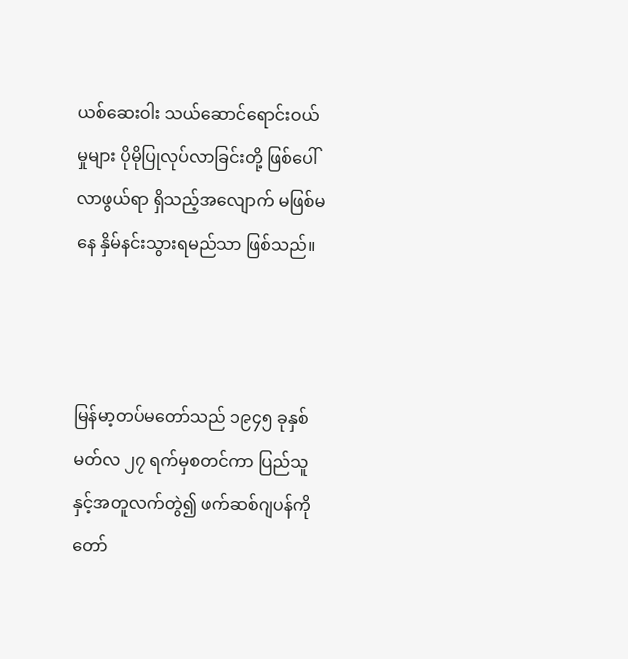ယစ်ဆေးဝါး သယ်ဆောင်ရောင်းဝယ်မှုများ ပိုမိုပြုလုပ်လာခြင်းတို့ ဖြစ်ပေါ်လာဖွယ်ရာ ရှိသည့်အလျောက် မဖြစ်မနေ နှိမ်နင်းသွားရမည်သာ ဖြစ်သည်။



မြန်မာ့တပ်မတော်သည် ၁၉၄၅ ခုနှစ် မတ်လ ၂၇ ရက်မှစတင်ကာ ပြည်သူနှင့်အတူလက်တွဲ၍ ဖက်ဆစ်ဂျပန်ကို  တော်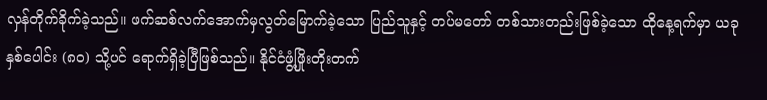လှန်တိုက်ခိုက်ခဲ့သည်။ ဖက်ဆစ်လက်အောက်မှလွတ်မြောက်ခဲ့သော ပြည်သူနှင့် တပ်မတော် တစ်သားတည်းဖြစ်ခဲ့သော ထိုနေ့ရက်မှာ ယခုနှစ်ပေါင်း (၈၀) သို့ပင် ရောက်ရှိခဲ့ပြီဖြစ်သည်။ နိုင်ငံဖွံ့ဖြိုးတိုးတက်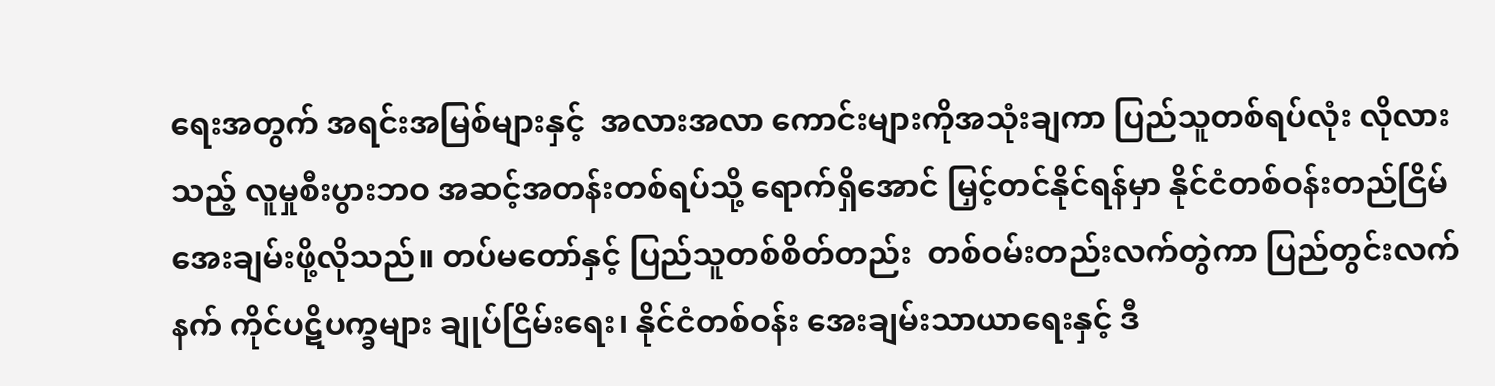ရေးအတွက် အရင်းအမြစ်များနှင့်  အလားအလာ ကောင်းများကိုအသုံးချကာ ပြည်သူတစ်ရပ်လုံး လိုလားသည့် လူမှုစီးပွားဘဝ အဆင့်အတန်းတစ်ရပ်သို့ ရောက်ရှိအောင် မြှင့်တင်နိုင်ရန်မှာ နိုင်ငံတစ်ဝန်းတည်ငြိမ်အေးချမ်းဖို့လိုသည်။ တပ်မတော်နှင့် ပြည်သူတစ်စိတ်တည်း  တစ်ဝမ်းတည်းလက်တွဲကာ ပြည်တွင်းလက်နက် ကိုင်ပဋိပက္ခများ ချုပ်ငြိမ်းရေး၊ နိုင်ငံတစ်ဝန်း အေးချမ်းသာယာရေးနှင့် ဒီ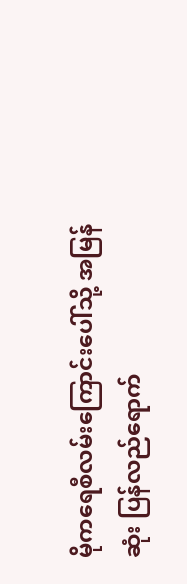မိုကရေစီလမ်းကြောင်းပေါ်သို့ အမြန်ဆုံး ပြန်လည်‌ရောက်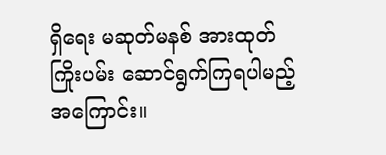ရှိရေး မဆုတ်မနစ် အားထုတ်ကြိုးပမ်း ဆောင်ရွက်ကြရပါမည့်အကြောင်း။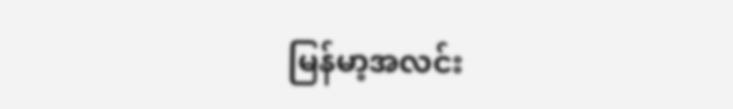မြန်မာ့အလင်း